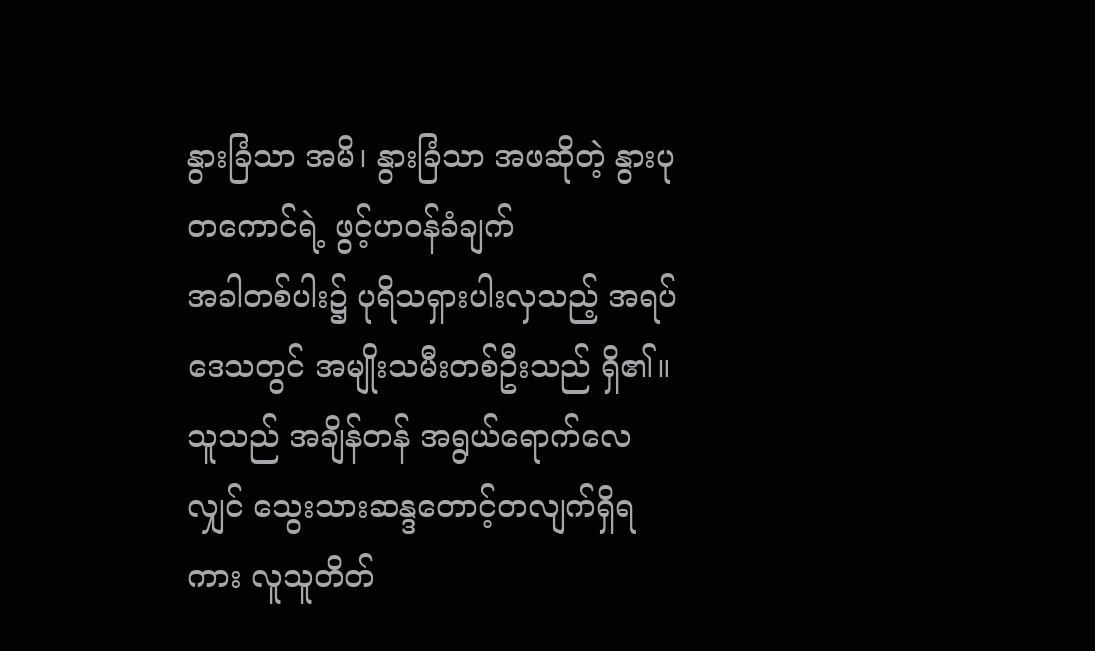နွားခြံသာ အမိ၊ နွားခြံသာ အဖဆိုတဲ့ နွားပုတကောင်ရဲ့ ဖွင့်ဟဝန်ခံချက်
အခါတစ်ပါး၌ ပုရိသရှားပါးလှသည့် အရပ်ဒေသတွင် အမျိုးသမီးတစ်ဦးသည် ရှိ၏။ သူသည် အချိန်တန် အရွယ်ရောက်လေလျှင် သွေးသားဆန္ဒတောင့်တလျက်ရှိရကား လူသူတိတ်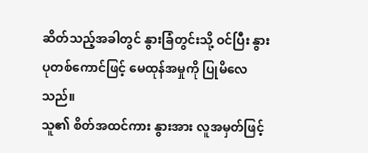ဆိတ်သည့်အခါတွင် နွားခြံတွင်းသို့ ဝင်ပြီး နွားပုတစ်ကောင်ဖြင့် မေထုန်အမှုကို ပြုမိလေသည်။
သူ၏ စိတ်အထင်ကား နွားအား လူအမှတ်ဖြင့်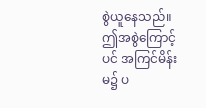စွဲယူနေသည်။ ဤအစွဲကြောင့်ပင် အကြင်မိန်းမ၌ ပ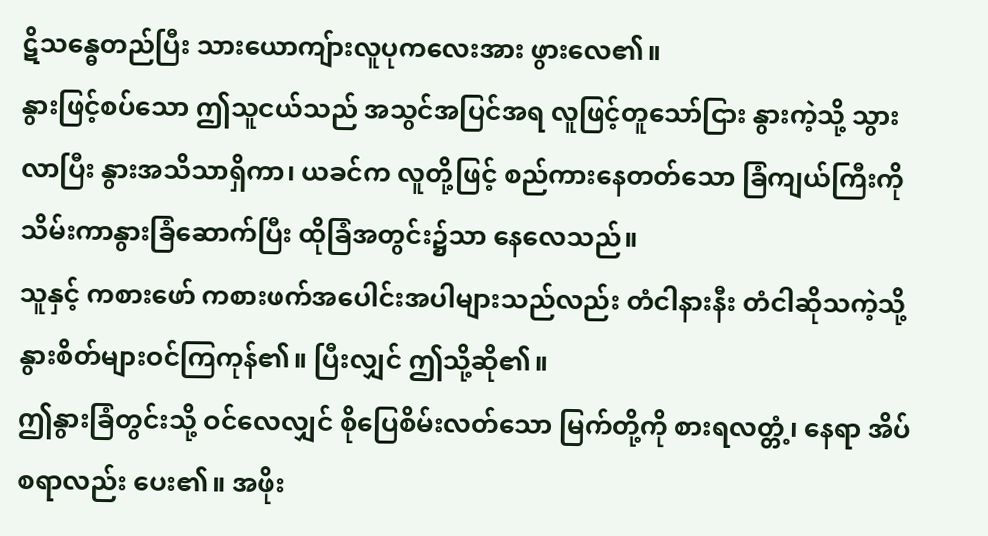ဋိသန္ဓေတည်ပြီး သားယောကျ်ားလူပုကလေးအား ဖွားလေ၏။
နွားဖြင့်စပ်သော ဤသူငယ်သည် အသွင်အပြင်အရ လူဖြင့်တူသော်ငြား နွားကဲ့သို့ သွားလာပြီး နွားအသိသာရှိကာ၊ ယခင်က လူတို့ဖြင့် စည်ကားနေတတ်သော ခြံကျယ်ကြီးကို သိမ်းကာနွားခြံဆောက်ပြီး ထိုခြံအတွင်း၌သာ နေလေသည်။
သူနှင့် ကစားဖော် ကစားဖက်အပေါင်းအပါများသည်လည်း တံငါနားနီး တံငါဆိုသကဲ့သို့ နွားစိတ်များဝင်ကြကုန်၏။ ပြီးလျှင် ဤသို့ဆို၏။
ဤနွားခြံတွင်းသို့ ဝင်လေလျှင် စိုပြေစိမ်းလတ်သော မြက်တို့ကို စားရလတ္တံ့၊ နေရာ အိပ်စရာလည်း ပေး၏။ အဖိုး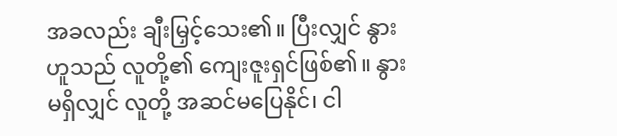အခလည်း ချီးမြှင့်သေး၏။ ပြီးလျှင် နွားဟူသည် လူတို့၏ ကျေးဇူးရှင်ဖြစ်၏။ နွားမရှိလျှင် လူတို့ အဆင်မပြေနိုင်၊ ငါ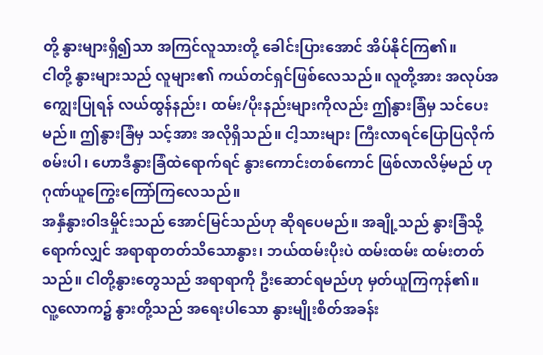တို့ နွားများရှိ၍သာ အကြင်လူသားတို့ ခေါင်းပြားအောင် အိပ်နိုင်ကြ၏။
ငါတို့ နွားများသည် လူများ၏ ကယ်တင်ရှင်ဖြစ်လေသည်။ လူတို့အား အလုပ်အကျွေးပြုရန် လယ်ထွန်နည်း၊ ထမ်း/ပိုးနည်းများကိုလည်း ဤနွားခြံမှ သင်ပေးမည်။ ဤနွားခြံမှ သင့်အား အလိုရှိသည်။ ငါ့သားများ ကြီးလာရင်ပြောပြလိုက်စမ်းပါ၊ ဟောဒီနွားခြံထဲရောက်ရင် နွားကောင်းတစ်ကောင် ဖြစ်လာလိမ့်မည် ဟု ဂုဏ်ယူကြွေးကြော်ကြလေသည်။
အနှီနွားဝါဒမှိုင်းသည် အောင်မြင်သည်ဟု ဆိုရပေမည်။ အချို့သည် နွားခြံသို့ရောက်လျှင် အရာရာတတ်သိသောနွား၊ ဘယ်ထမ်းပိုးပဲ ထမ်းထမ်း ထမ်းတတ်သည်။ ငါတို့နွားတွေသည် အရာရာကို ဦးဆောင်ရမည်ဟု မှတ်ယူကြကုန်၏။
လူ့လောက၌ နွားတို့သည် အရေးပါသော နွားမျိုးစိတ်အခန်း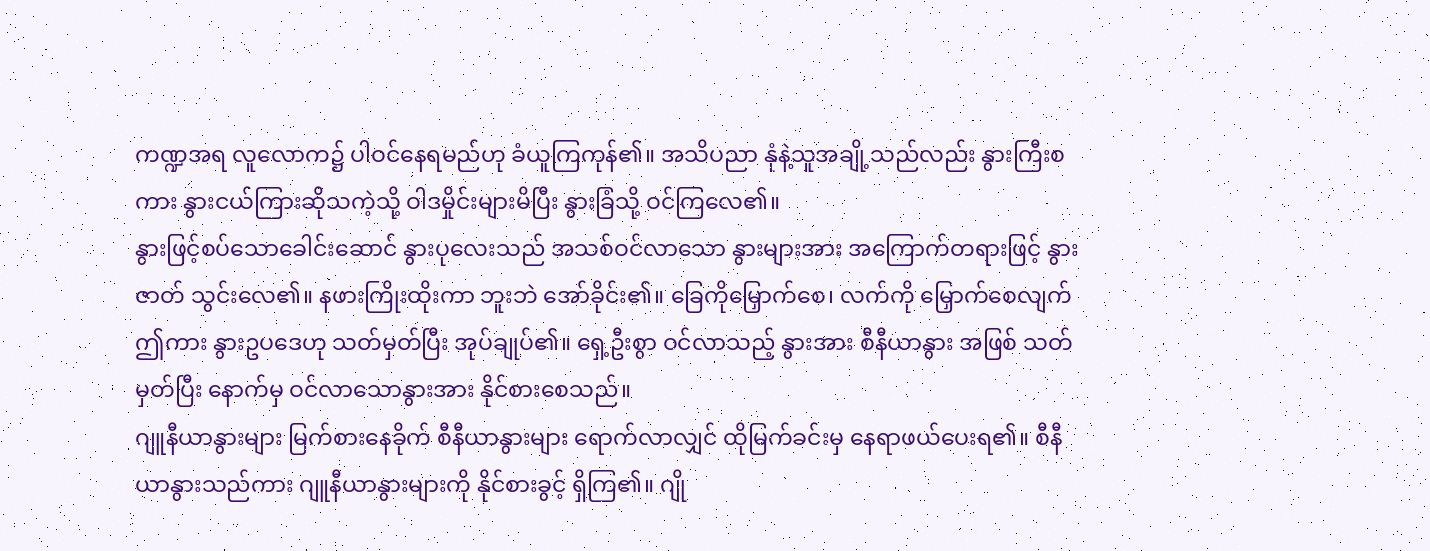ကဏ္ဍအရ လူလောက၌ ပါဝင်နေရမည်ဟု ခံယူကြကုန်၏။ အသိပညာ နုံနဲ့သူအချို့သည်လည်း နွားကြီးစကား နွားငယ်ကြားဆိုသကဲ့သို့ ဝါဒမှိုင်းများမိပြီး နွားခြံသို့ ဝင်ကြလေ၏။
နွားဖြင့်စပ်သောခေါင်းဆောင် နွားပုလေးသည် အသစ်ဝင်လာသော နွားများအား အကြောက်တရားဖြင့် နွားဇာတ် သွင်းလေ၏။ နဖားကြိုးထိုးကာ ဘူးဘဲ အော်ခိုင်း၏။ ခြေကိုမြှောက်စေ၊ လက်ကို မြှောက်စေလျက် ဤကား နွားဥပဒေဟု သတ်မှတ်ပြီး အုပ်ချုပ်၏။ ရှေ့ဦးစွာ ဝင်လာသည့် နွားအား စီနီယာနွား အဖြစ် သတ်မှတ်ပြီး နောက်မှ ဝင်လာသောနွားအား နိုင်စားစေသည်။
ဂျူနီယာနွားများ မြက်စားနေခိုက် စီနီယာနွားများ ရောက်လာလျှင် ထိုမြက်ခင်းမှ နေရာဖယ်ပေးရ၏။ စီနီယာနွားသည်ကား ဂျူနီယာနွားများကို နိုင်စားခွင့် ရှိကြ၏။ ဂျို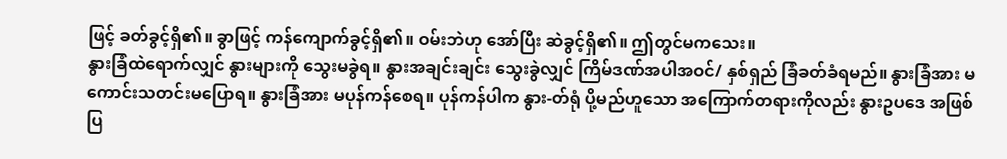ဖြင့် ခတ်ခွင့်ရှိ၏။ ခွာဖြင့် ကန်ကျောက်ခွင့်ရှိ၏။ ဝမ်းဘဲဟု အော်ပြီး ဆဲခွင့်ရှိ၏။ ဤတွင်မကသေး။
နွားခြံထဲရောက်လျှင် နွားများကို သွေးမခွဲရ။ နွားအချင်းချင်း သွေးခွဲလျှင် ကြိမ်ဒဏ်အပါအဝင်/ နှစ်ရှည် ခြံခတ်ခံရမည်။ နွားခြံအား မကောင်းသတင်းမပြောရ။ နွားခြံအား မပုန်ကန်စေရ။ ပုန်ကန်ပါက နွား-တ်ရုံ ပို့မည်ဟူသော အကြောက်တရားကိုလည်း နွားဥပဒေ အဖြစ်ပြ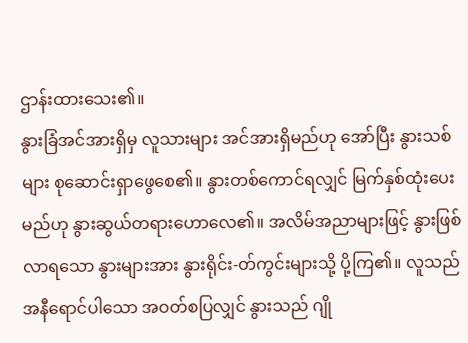ဌာန်းထားသေး၏။
နွားခြံအင်အားရှိမှ လူသားများ အင်အားရှိမည်ဟု အော်ပြီး နွားသစ်များ စုဆောင်းရှာဖွေစေ၏။ နွားတစ်ကောင်ရလျှင် မြက်နှစ်ထုံးပေးမည်ဟု နွားဆွယ်တရားဟောလေ၏။ အလိမ်အညာများဖြင့် နွားဖြစ်လာရသော နွားများအား နွားရိုင်း-တ်ကွင်းများသို့ ပို့ကြ၏။ လူသည် အနီရောင်ပါသော အဝတ်စပြလျှင် နွားသည် ဂျို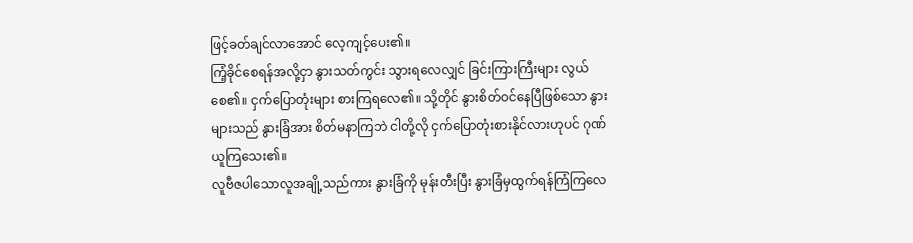ဖြင့်ခတ်ချင်လာအောင် လေ့ကျင့်ပေး၏။
ကြံ့ခိုင်စေရန်အလို့ငှာ နွားသတ်ကွင်း သွားရလေလျှင် ခြင်းကြားကြီးများ လွယ်စေ၏။ ငှက်ပြောတုံးများ စားကြရလေ၏။ သို့တိုင် နွားစိတ်ဝင်နေပြီဖြစ်သော နွား များသည် နွားခြံအား စိတ်မနာကြဘဲ ငါတို့လို ငှက်ပြောတုံးစားနိုင်လားဟုပင် ဂုဏ်ယူကြသေး၏။
လူဗီဇပါသောလူအချို့သည်ကား နွားခြံကို မုန်းတီးပြီး နွားခြံမှထွက်ရန်ကြံကြလေ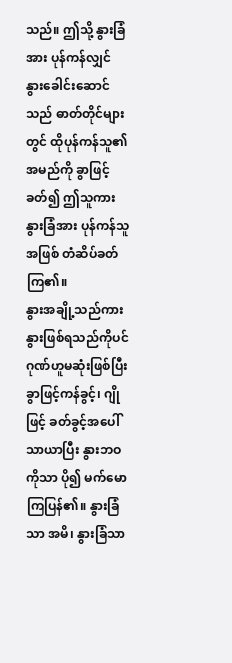သည်။ ဤသို့ နွားခြံအား ပုန်ကန်လျှင် နွားခေါင်းဆောင်သည် ဓာတ်တိုင်များတွင် ထိုပုန်ကန်သူ၏ အမည်ကို ခွာဖြင့်ခတ်၍ ဤသူကား နွားခြံအား ပုန်ကန်သူအဖြစ် တံဆိပ်ခတ်ကြ၏။
နွားအချို့သည်ကား နွားဖြစ်ရသည်ကိုပင် ဂုဏ်ဟူမဆုံးဖြစ်ပြီး ခွာဖြင့်ကန်ခွင့်၊ ဂျိုဖြင့် ခတ်ခွင့်အပေါ် သာယာပြီး နွားဘဝကိုသာ ပို၍ မက်မောကြပြန်၏။ နွားခြံသာ အမိ၊ နွားခြံသာ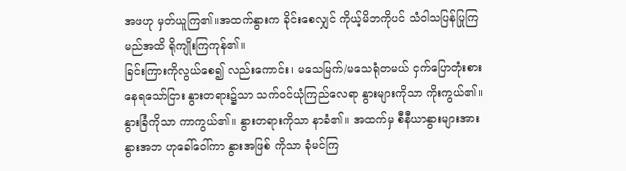အဖဟု မှတ်ယူကြ၏။အထက်နွားက ခိုင်းစေလျှင် ကိုယ့်မိဘကိုပင် သံဝါသပြန်ပြုကြမည်အထိ ရိုကျိုးကြကုန်၏။
ခြင်းကြားကိုလွယ်စေ၍ လည်းကောင်း၊ မသေမြက်/မသေရုံတမယ် ငှက်ပြောတုံးစားနေရသော်ငြား နွားတရား၌သာ သက်ဝင်ယုံကြည်လေရာ နွားများကိုသာ ကိုးကွယ်၏။ နွားခြံကိုသာ ကာကွယ်၏။ နွားတရားကိုသာ နာခံ၏။ အထက်မှ စီနီယာနွားများအား နွားအဘ ဟုခေါ်ဝေါ်ကာ နွားအဖြစ် ကိုသာ ခုံမင်ကြ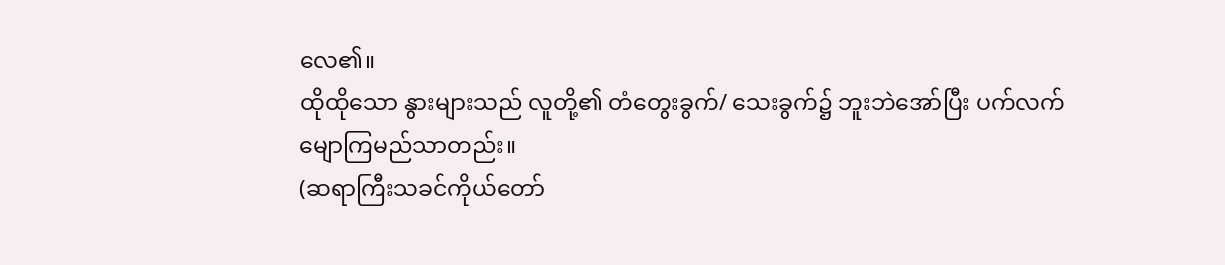လေ၏။
ထိုထိုသော နွားများသည် လူတို့၏ တံတွေးခွက်/ သေးခွက်၌ ဘူးဘဲအော်ပြီး ပက်လက်မျောကြမည်သာတည်း။
(ဆရာကြီးသခင်ကိုယ်တော်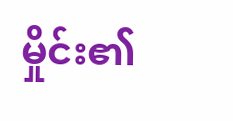မှိုင်း၏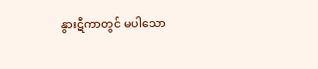နွားဋီကာတွင် မပါသော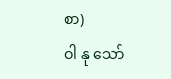စာ)
ဝါ နု သော်